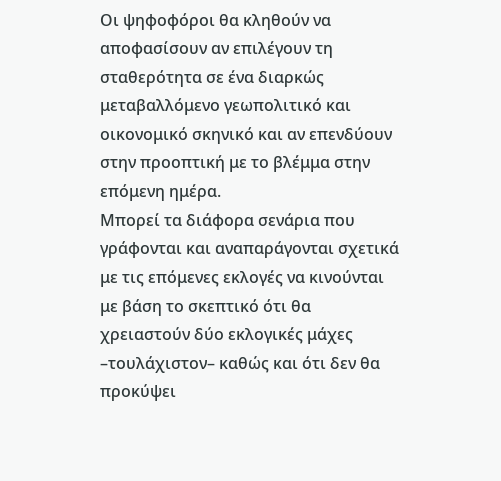Οι ψηφοφόροι θα κληθούν να αποφασίσουν αν επιλέγουν τη σταθερότητα σε ένα διαρκώς μεταβαλλόμενο γεωπολιτικό και οικονομικό σκηνικό και αν επενδύουν στην προοπτική με το βλέμμα στην επόμενη ημέρα.
Μπορεί τα διάφορα σενάρια που γράφονται και αναπαράγονται σχετικά με τις επόμενες εκλογές να κινούνται με βάση το σκεπτικό ότι θα χρειαστούν δύο εκλογικές μάχες –τουλάχιστον– καθώς και ότι δεν θα προκύψει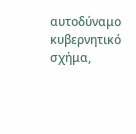αυτοδύναμο κυβερνητικό σχήμα,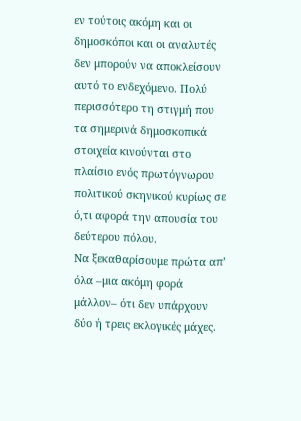εν τούτοις ακόμη και οι δημοσκόποι και οι αναλυτές δεν μπορούν να αποκλείσουν αυτό το ενδεχόμενο. Πολύ περισσότερο τη στιγμή που τα σημερινά δημοσκοπικά στοιχεία κινούνται στο πλαίσιο ενός πρωτόγνωρου πολιτικού σκηνικού κυρίως σε ό,τι αφορά την απουσία του δεύτερου πόλου.
Να ξεκαθαρίσουμε πρώτα απ’ όλα –μια ακόμη φορά μάλλον– ότι δεν υπάρχουν δύο ή τρεις εκλογικές μάχες.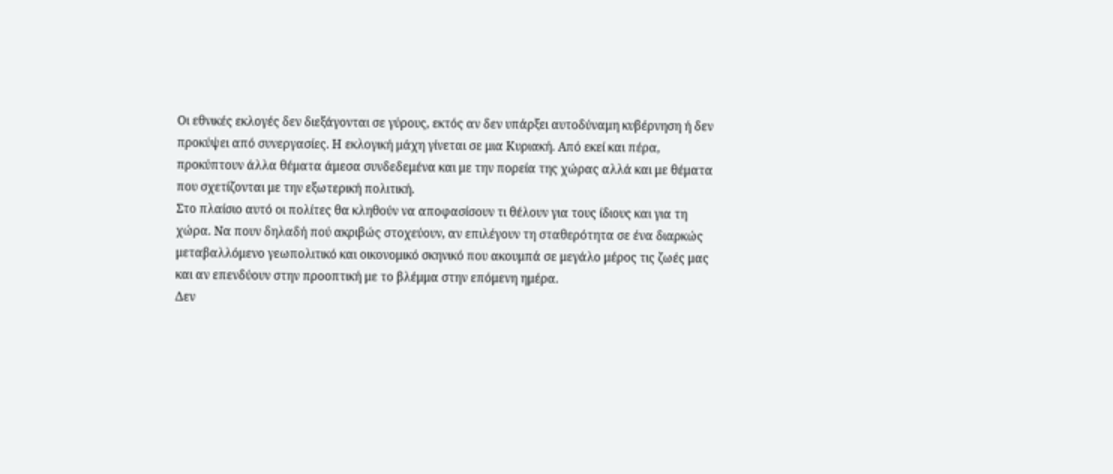Οι εθνικές εκλογές δεν διεξάγονται σε γύρους, εκτός αν δεν υπάρξει αυτοδύναμη κυβέρνηση ή δεν προκύψει από συνεργασίες. Η εκλογική μάχη γίνεται σε μια Κυριακή. Από εκεί και πέρα, προκύπτουν άλλα θέματα άμεσα συνδεδεμένα και με την πορεία της χώρας αλλά και με θέματα που σχετίζονται με την εξωτερική πολιτική.
Στο πλαίσιο αυτό οι πολίτες θα κληθούν να αποφασίσουν τι θέλουν για τους ίδιους και για τη χώρα. Να πουν δηλαδή πού ακριβώς στοχεύουν, αν επιλέγουν τη σταθερότητα σε ένα διαρκώς μεταβαλλόμενο γεωπολιτικό και οικονομικό σκηνικό που ακουμπά σε μεγάλο μέρος τις ζωές μας και αν επενδύουν στην προοπτική με το βλέμμα στην επόμενη ημέρα.
Δεν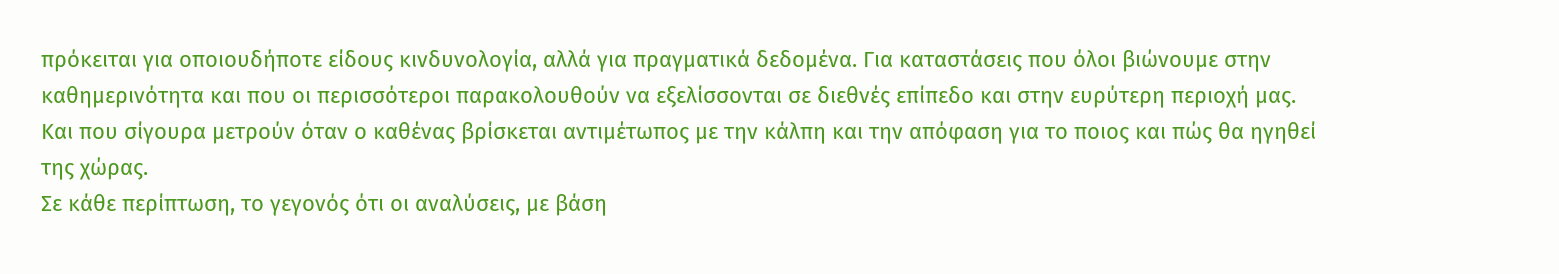πρόκειται για οποιουδήποτε είδους κινδυνολογία, αλλά για πραγματικά δεδομένα. Για καταστάσεις που όλοι βιώνουμε στην καθημερινότητα και που οι περισσότεροι παρακολουθούν να εξελίσσονται σε διεθνές επίπεδο και στην ευρύτερη περιοχή μας. Και που σίγουρα μετρούν όταν ο καθένας βρίσκεται αντιμέτωπος με την κάλπη και την απόφαση για το ποιος και πώς θα ηγηθεί της χώρας.
Σε κάθε περίπτωση, το γεγονός ότι οι αναλύσεις, με βάση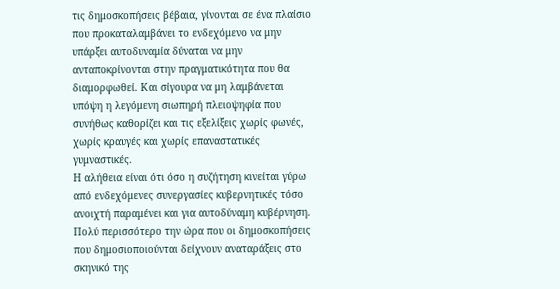τις δημοσκοπήσεις βέβαια, γίνονται σε ένα πλαίσιο που προκαταλαμβάνει το ενδεχόμενο να μην υπάρξει αυτοδυναμία δύναται να μην ανταποκρίνονται στην πραγματικότητα που θα διαμορφωθεί. Και σίγουρα να μη λαμβάνεται υπόψη η λεγόμενη σιωπηρή πλειοψηφία που συνήθως καθορίζει και τις εξελίξεις χωρίς φωνές, χωρίς κραυγές και χωρίς επαναστατικές γυμναστικές.
Η αλήθεια είναι ότι όσο η συζήτηση κινείται γύρω από ενδεχόμενες συνεργασίες κυβερνητικές τόσο ανοιχτή παραμένει και για αυτοδύναμη κυβέρνηση. Πολύ περισσότερο την ώρα που οι δημοσκοπήσεις που δημοσιοποιούνται δείχνουν αναταράξεις στο σκηνικό της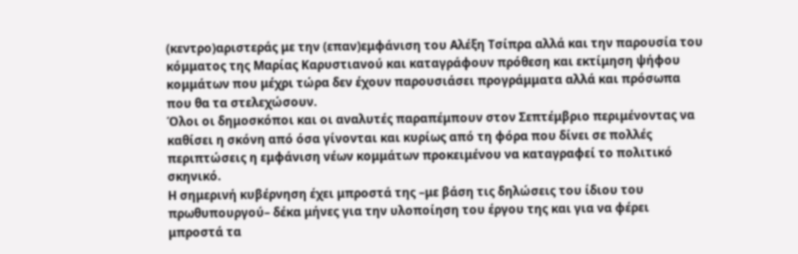(κεντρο)αριστεράς με την (επαν)εμφάνιση του Αλέξη Τσίπρα αλλά και την παρουσία του κόμματος της Μαρίας Καρυστιανού και καταγράφουν πρόθεση και εκτίμηση ψήφου κομμάτων που μέχρι τώρα δεν έχουν παρουσιάσει προγράμματα αλλά και πρόσωπα που θα τα στελεχώσουν.
Όλοι οι δημοσκόποι και οι αναλυτές παραπέμπουν στον Σεπτέμβριο περιμένοντας να καθίσει η σκόνη από όσα γίνονται και κυρίως από τη φόρα που δίνει σε πολλές περιπτώσεις η εμφάνιση νέων κομμάτων προκειμένου να καταγραφεί το πολιτικό σκηνικό.
Η σημερινή κυβέρνηση έχει μπροστά της –με βάση τις δηλώσεις του ίδιου του πρωθυπουργού– δέκα μήνες για την υλοποίηση του έργου της και για να φέρει μπροστά τα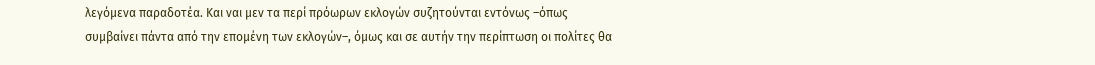λεγόμενα παραδοτέα. Και ναι μεν τα περί πρόωρων εκλογών συζητούνται εντόνως –όπως συμβαίνει πάντα από την επομένη των εκλογών–, όμως και σε αυτήν την περίπτωση οι πολίτες θα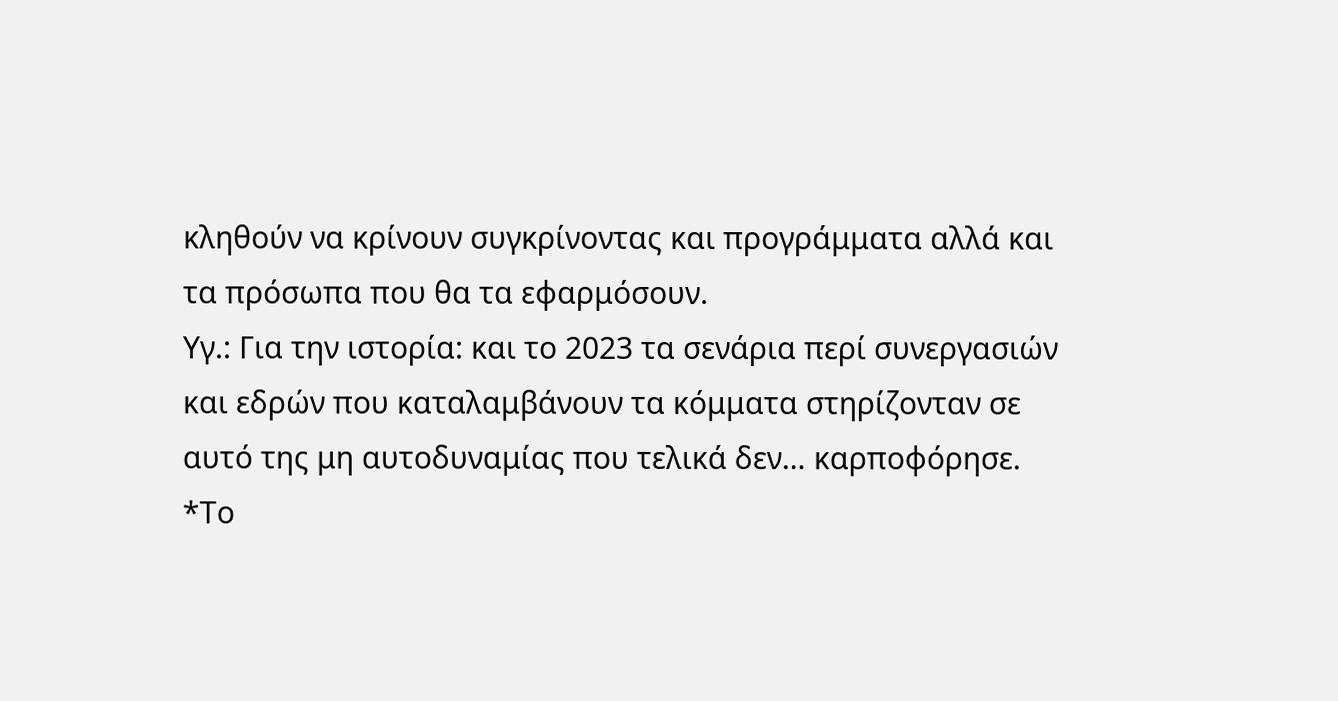κληθούν να κρίνουν συγκρίνοντας και προγράμματα αλλά και τα πρόσωπα που θα τα εφαρμόσουν.
Υγ.: Για την ιστορία: και το 2023 τα σενάρια περί συνεργασιών και εδρών που καταλαμβάνουν τα κόμματα στηρίζονταν σε αυτό της μη αυτοδυναμίας που τελικά δεν… καρποφόρησε.
*Το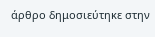άρθρο δημοσιεύτηκε στην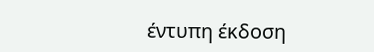έντυπη έκδοση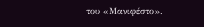του «Μανιφέστο».